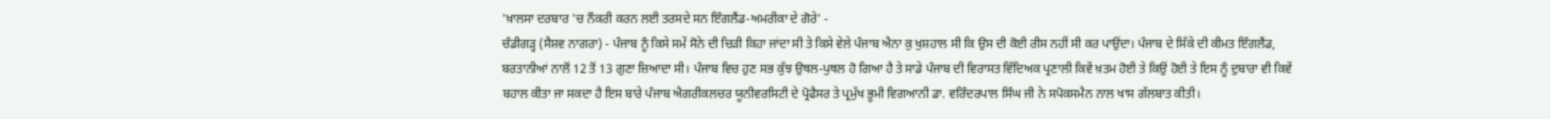'ਖ਼ਾਲਸਾ ਦਰਬਾਰ 'ਚ ਨੌਕਰੀ ਕਰਨ ਲਈ ਤਰਸਦੇ ਸਨ ਇੰਗਲੈਂਡ-ਅਮਰੀਕਾ ਦੇ ਗੋਰੇ' -
ਚੰਡੀਗੜ੍ਹ (ਸੈਸ਼ਵ ਨਾਗਰਾ) - ਪੰਜਾਬ ਨੂੰ ਕਿਸੇ ਸਮੇਂ ਸੋਨੇ ਦੀ ਚਿੜੀ ਕਿਹਾ ਜਾਂਦਾ ਸੀ ਤੇ ਕਿਸੇ ਵੇਲੇ ਪੰਜਾਬ ਐਨਾ ਕੁ ਖੁਸ਼ਹਾਲ ਸੀ ਕਿ ਉਸ ਦੀ ਕੋਈ ਰੀਸ ਨਹੀਂ ਸੀ ਕਰ ਪਾਉਂਦਾ। ਪੰਜਾਬ ਦੇ ਸਿੱਕੇ ਦੀ ਕੀਮਤ ਇੰਗਲੈਂਡ, ਬਰਤਾਨੀਆਂ ਨਾਲੋਂ 12 ਤੋਂ 13 ਗੁਣਾ ਜ਼ਿਆਦਾ ਸੀ। ਪੰਜਾਬ ਵਿਚ ਹੁਣ ਸਭ ਕੁੱਝ ਉਥਲ-ਪੁਥਲ ਹੋ ਗਿਆ ਹੈ ਤੇ ਸਾਡੇ ਪੰਜਾਬ ਦੀ ਵਿਰਾਸਤ ਵਿੱਦਿਅਕ ਪ੍ਰਣਾਲੀ ਕਿਵੇਂ ਖ਼ਤਮ ਹੋਈ ਤੇ ਕਿਉਂ ਹੋਈ ਤੇ ਇਸ ਨੂੰ ਦੁਬਾਰਾ ਵੀ ਕਿਵੇਂ ਬਹਾਲ ਕੀਤਾ ਜਾ ਸਕਦਾ ਹੈ ਇਸ ਬਾਰੇ ਪੰਜਾਬ ਐਗਰੀਕਲਚਰ ਯੂਨੀਵਰਸਿਟੀ ਦੇ ਪ੍ਰੋਫੈਸਰ ਤੇ ਪ੍ਰਮੁੱਖ ਭੂਮੀ ਵਿਗਆਨੀ ਡਾ. ਵਰਿੰਦਰਪਾਲ ਸਿੰਘ ਜੀ ਨੇ ਸਪੋਕਸਮੈਨ ਨਾਲ ਖਾਸ ਗੱਲਬਾਤ ਕੀਤੀ।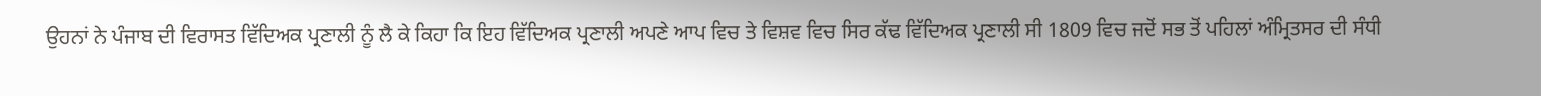ਉਹਨਾਂ ਨੇ ਪੰਜਾਬ ਦੀ ਵਿਰਾਸਤ ਵਿੱਦਿਅਕ ਪ੍ਰਣਾਲੀ ਨੂੰ ਲੈ ਕੇ ਕਿਹਾ ਕਿ ਇਹ ਵਿੱਦਿਅਕ ਪ੍ਰਣਾਲੀ ਅਪਣੇ ਆਪ ਵਿਚ ਤੇ ਵਿਸ਼ਵ ਵਿਚ ਸਿਰ ਕੱਢ ਵਿੱਦਿਅਕ ਪ੍ਰਣਾਲੀ ਸੀ 1809 ਵਿਚ ਜਦੋਂ ਸਭ ਤੋਂ ਪਹਿਲਾਂ ਅੰਮ੍ਰਿਤਸਰ ਦੀ ਸੰਧੀ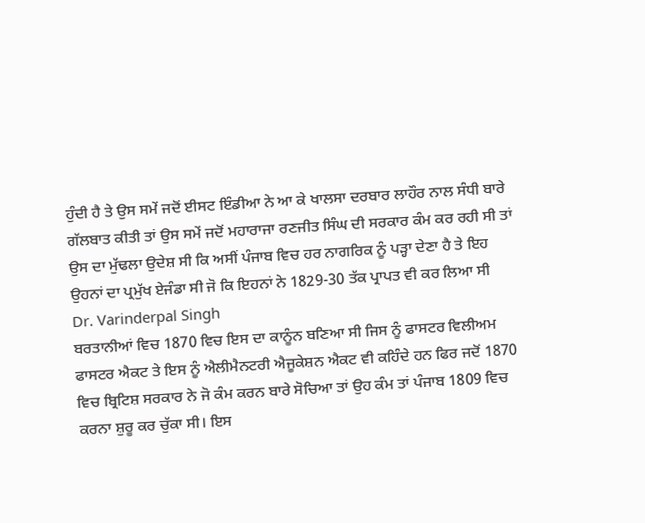ਹੁੰਦੀ ਹੈ ਤੇ ਉਸ ਸਮੇਂ ਜਦੋਂ ਈਸਟ ਇੰਡੀਆ ਨੇ ਆ ਕੇ ਖਾਲਸਾ ਦਰਬਾਰ ਲਾਹੌਰ ਨਾਲ ਸੰਧੀ ਬਾਰੇ ਗੱਲਬਾਤ ਕੀਤੀ ਤਾਂ ਉਸ ਸਮੇਂ ਜਦੋਂ ਮਹਾਰਾਜਾ ਰਣਜੀਤ ਸਿੰਘ ਦੀ ਸਰਕਾਰ ਕੰਮ ਕਰ ਰਹੀ ਸੀ ਤਾਂ ਉਸ ਦਾ ਮੁੱਢਲਾ ਉਦੇਸ਼ ਸੀ ਕਿ ਅਸੀਂ ਪੰਜਾਬ ਵਿਚ ਹਰ ਨਾਗਰਿਕ ਨੂੰ ਪੜ੍ਹਾ ਦੇਣਾ ਹੈ ਤੇ ਇਹ ਉਹਨਾਂ ਦਾ ਪ੍ਰਮੁੱਖ ਏਜੰਡਾ ਸੀ ਜੋ ਕਿ ਇਹਨਾਂ ਨੇ 1829-30 ਤੱਕ ਪ੍ਰਾਪਤ ਵੀ ਕਰ ਲਿਆ ਸੀ
Dr. Varinderpal Singh
ਬਰਤਾਨੀਆਂ ਵਿਚ 1870 ਵਿਚ ਇਸ ਦਾ ਕਾਨੂੰਨ ਬਣਿਆ ਸੀ ਜਿਸ ਨੂੰ ਫਾਸਟਰ ਵਿਲੀਅਮ ਫਾਸਟਰ ਐਕਟ ਤੇ ਇਸ ਨੂੰ ਐਲੀਮੈਨਟਰੀ ਐਜੂਕੇਸ਼ਨ ਐਕਟ ਵੀ ਕਹਿੰਦੇ ਹਨ ਫਿਰ ਜਦੋਂ 1870 ਵਿਚ ਬ੍ਰਿਟਿਸ਼ ਸਰਕਾਰ ਨੇ ਜੋ ਕੰਮ ਕਰਨ ਬਾਰੇ ਸੋਚਿਆ ਤਾਂ ਉਹ ਕੰਮ ਤਾਂ ਪੰਜਾਬ 1809 ਵਿਚ ਕਰਨਾ ਸ਼ੁਰੂ ਕਰ ਚੁੱਕਾ ਸੀ। ਇਸ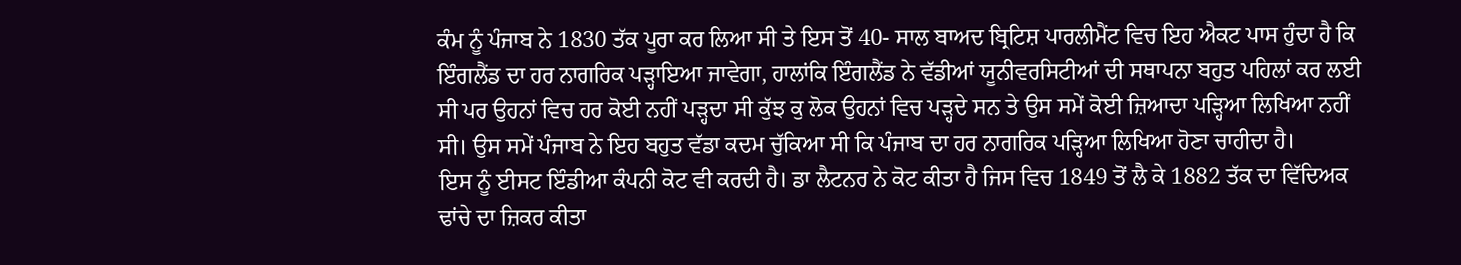ਕੰਮ ਨੂੰ ਪੰਜਾਬ ਨੇ 1830 ਤੱਕ ਪੂਰਾ ਕਰ ਲਿਆ ਸੀ ਤੇ ਇਸ ਤੋਂ 40- ਸਾਲ ਬਾਅਦ ਬ੍ਰਿਟਿਸ਼ ਪਾਰਲੀਮੈਂਟ ਵਿਚ ਇਹ ਐਕਟ ਪਾਸ ਹੁੰਦਾ ਹੈ ਕਿ ਇੰਗਲੈਂਡ ਦਾ ਹਰ ਨਾਗਰਿਕ ਪੜ੍ਹਾਇਆ ਜਾਵੇਗਾ, ਹਾਲਾਂਕਿ ਇੰਗਲੈਂਡ ਨੇ ਵੱਡੀਆਂ ਯੂਨੀਵਰਸਿਟੀਆਂ ਦੀ ਸਥਾਪਨਾ ਬਹੁਤ ਪਹਿਲਾਂ ਕਰ ਲਈ ਸੀ ਪਰ ਉਹਨਾਂ ਵਿਚ ਹਰ ਕੋਈ ਨਹੀਂ ਪੜ੍ਹਦਾ ਸੀ ਕੁੱਝ ਕੁ ਲੋਕ ਉਹਨਾਂ ਵਿਚ ਪੜ੍ਹਦੇ ਸਨ ਤੇ ਉਸ ਸਮੇਂ ਕੋਈ ਜ਼ਿਆਦਾ ਪੜ੍ਹਿਆ ਲਿਖਿਆ ਨਹੀਂ ਸੀ। ਉਸ ਸਮੇਂ ਪੰਜਾਬ ਨੇ ਇਹ ਬਹੁਤ ਵੱਡਾ ਕਦਮ ਚੁੱਕਿਆ ਸੀ ਕਿ ਪੰਜਾਬ ਦਾ ਹਰ ਨਾਗਰਿਕ ਪੜ੍ਹਿਆ ਲਿਖਿਆ ਹੋਣਾ ਚਾਹੀਦਾ ਹੈ।
ਇਸ ਨੂੰ ਈਸਟ ਇੰਡੀਆ ਕੰਪਨੀ ਕੋਟ ਵੀ ਕਰਦੀ ਹੈ। ਡਾ ਲੈਟਨਰ ਨੇ ਕੋਟ ਕੀਤਾ ਹੈ ਜਿਸ ਵਿਚ 1849 ਤੋਂ ਲੈ ਕੇ 1882 ਤੱਕ ਦਾ ਵਿੱਦਿਅਕ ਢਾਂਚੇ ਦਾ ਜ਼ਿਕਰ ਕੀਤਾ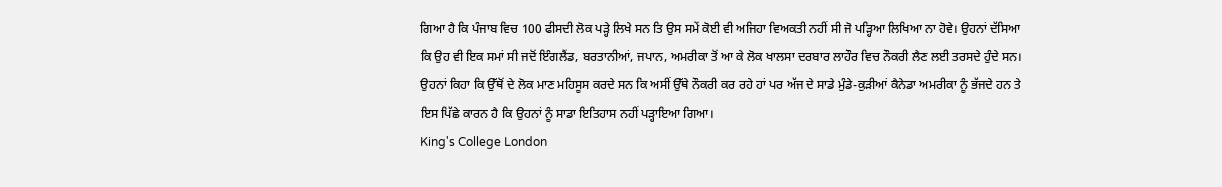ਗਿਆ ਹੈ ਕਿ ਪੰਜਾਬ ਵਿਚ 100 ਫੀਸਦੀ ਲੋਕ ਪੜ੍ਹੇ ਲਿਖੇ ਸਨ ਤਿ ਉਸ ਸਮੇਂ ਕੋਈ ਵੀ ਅਜਿਹਾ ਵਿਅਕਤੀ ਨਹੀਂ ਸੀ ਜੋ ਪੜ੍ਹਿਆ ਲਿਖਿਆ ਨਾ ਹੋਵੇ। ਉਹਨਾਂ ਦੱਸਿਆ ਕਿ ਉਹ ਵੀ ਇਕ ਸਮਾਂ ਸੀ ਜਦੋਂ ਇੰਗਲੈਂਡ, ਬਰਤਾਨੀਆਂ, ਜਪਾਨ, ਅਮਰੀਕਾ ਤੋਂ ਆ ਕੇ ਲੋਕ ਖਾਲਸਾ ਦਰਬਾਰ ਲਾਹੌਰ ਵਿਚ ਨੌਕਰੀ ਲੈਣ ਲਈ ਤਰਸਦੇ ਹੁੰਦੇ ਸਨ। ਉਹਨਾਂ ਕਿਹਾ ਕਿ ਉੱਥੋਂ ਦੇ ਲੋਕ ਮਾਣ ਮਹਿਸੂਸ ਕਰਦੇ ਸਨ ਕਿ ਅਸੀਂ ਉੱਥੇ ਨੌਕਰੀ ਕਰ ਰਹੇ ਹਾਂ ਪਰ ਅੱਜ ਦੇ ਸਾਡੇ ਮੁੰਡੇ-ਕੁੜੀਆਂ ਕੈਨੇਡਾ ਅਮਰੀਕਾ ਨੂੰ ਭੱਜਦੇ ਹਨ ਤੇ ਇਸ ਪਿੱਛੇ ਕਾਰਨ ਹੈ ਕਿ ਉਹਨਾਂ ਨੂੰ ਸਾਡਾ ਇਤਿਹਾਸ ਨਹੀਂ ਪੜ੍ਹਾਇਆ ਗਿਆ।
King's College London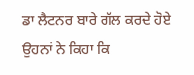ਡਾ ਲੈਟਨਰ ਬਾਰੇ ਗੱਲ ਕਰਦੇ ਹੋਏ ਉਹਨਾਂ ਨੇ ਕਿਹਾ ਕਿ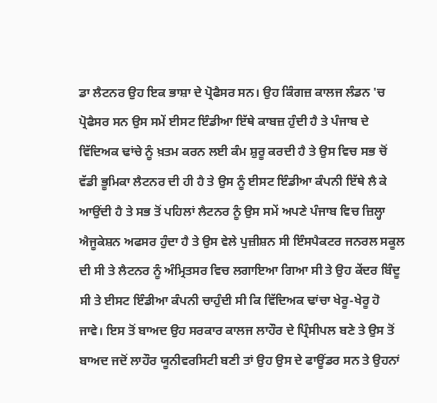ਡਾ ਲੈਟਨਰ ਉਹ ਇਕ ਭਾਸ਼ਾ ਦੇ ਪ੍ਰੋਫੈਸਰ ਸਨ। ਉਹ ਕਿੰਗਜ਼ ਕਾਲਜ ਲੰਡਨ 'ਚ ਪ੍ਰੋਫੈਸਰ ਸਨ ਉਸ ਸਮੇਂ ਈਸਟ ਇੰਡੀਆ ਇੱਥੇ ਕਾਬਜ਼ ਹੁੰਦੀ ਹੈ ਤੇ ਪੰਜਾਬ ਦੇ ਵਿੱਦਿਅਕ ਢਾਂਚੇ ਨੂੰ ਖ਼ਤਮ ਕਰਨ ਲਈ ਕੰਮ ਸ਼ੁਰੂ ਕਰਦੀ ਹੈ ਤੇ ਉਸ ਵਿਚ ਸਭ ਚੋਂ ਵੱਡੀ ਭੂਮਿਕਾ ਲੈਟਨਰ ਦੀ ਹੀ ਹੈ ਤੇ ਉਸ ਨੂੰ ਈਸਟ ਇੰਡੀਆ ਕੰਪਨੀ ਇੱਥੇ ਲੈ ਕੇ ਆਉਂਦੀ ਹੈ ਤੇ ਸਭ ਤੋਂ ਪਹਿਲਾਂ ਲੈਟਨਰ ਨੂੰ ਉਸ ਸਮੇਂ ਅਪਣੇ ਪੰਜਾਬ ਵਿਚ ਜ਼ਿਲ੍ਹਾ ਐਜੂਕੇਸ਼ਨ ਅਫਸਰ ਹੁੰਦਾ ਹੈ ਤੇ ਉਸ ਵੇਲੇ ਪੁਜ਼ੀਸ਼ਨ ਸੀ ਇੰਸਪੈਕਟਰ ਜਨਰਲ ਸਕੂਲ ਦੀ ਸੀ ਤੇ ਲੈਟਨਰ ਨੂੰ ਅੰਮ੍ਰਿਤਸਰ ਵਿਚ ਲਗਾਇਆ ਗਿਆ ਸੀ ਤੇ ਉਹ ਕੇਂਦਰ ਬਿੰਦੂ ਸੀ ਤੇ ਈਸਟ ਇੰਡੀਆ ਕੰਪਨੀ ਚਾਹੁੰਦੀ ਸੀ ਕਿ ਵਿੱਦਿਅਕ ਢਾਂਚਾ ਖੇਰੂ-ਖੇਰੂ ਹੋ ਜਾਵੇ। ਇਸ ਤੋਂ ਬਾਅਦ ਉਹ ਸਰਕਾਰ ਕਾਲਜ ਲਾਹੌਰ ਦੇ ਪ੍ਰਿੰਸੀਪਲ ਬਣੇ ਤੇ ਉਸ ਤੋਂ ਬਾਅਦ ਜਦੋਂ ਲਾਹੌਰ ਯੂਨੀਵਰਸਿਟੀ ਬਣੀ ਤਾਂ ਉਹ ਉਸ ਦੇ ਫਾਊਂਡਰ ਸਨ ਤੇ ਉਹਨਾਂ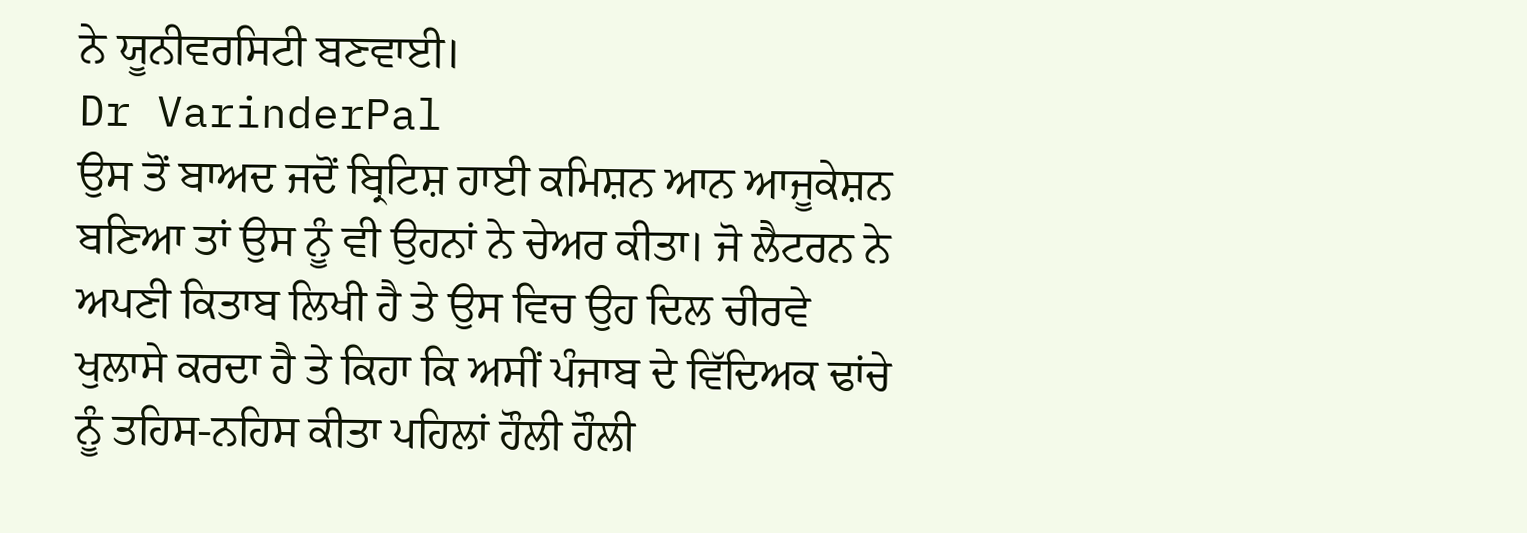ਨੇ ਯੂਨੀਵਰਸਿਟੀ ਬਣਵਾਈ।
Dr VarinderPal
ਉਸ ਤੋਂ ਬਾਅਦ ਜਦੋਂ ਬ੍ਰਿਟਿਸ਼ ਹਾਈ ਕਮਿਸ਼ਨ ਆਨ ਆਜੂਕੇਸ਼ਨ ਬਣਿਆ ਤਾਂ ਉਸ ਨੂੰ ਵੀ ਉਹਨਾਂ ਨੇ ਚੇਅਰ ਕੀਤਾ। ਜੋ ਲੈਟਰਨ ਨੇ ਅਪਣੀ ਕਿਤਾਬ ਲਿਖੀ ਹੈ ਤੇ ਉਸ ਵਿਚ ਉਹ ਦਿਲ ਚੀਰਵੇ ਖੁਲਾਸੇ ਕਰਦਾ ਹੈ ਤੇ ਕਿਹਾ ਕਿ ਅਸੀਂ ਪੰਜਾਬ ਦੇ ਵਿੱਦਿਅਕ ਢਾਂਚੇ ਨੂੰ ਤਹਿਸ-ਨਹਿਸ ਕੀਤਾ ਪਹਿਲਾਂ ਹੌਲੀ ਹੌਲੀ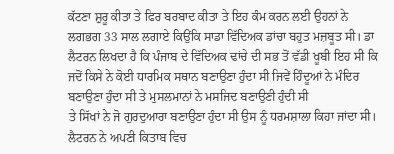ਕੱਟਣਾ ਸ਼ੁਰੂ ਕੀਤਾ ਤੇ ਫਿਰ ਬਰਬਾਦ ਕੀਤਾ ਤੇ ਇਹ ਕੰਮ ਕਰਨ ਲਈ ਉਹਨਾਂ ਨੇ ਲਗਭਗ 33 ਸਾਲ ਲਗਾਏ ਕਿਉਂਕਿ ਸਾਡਾ ਵਿੱਦਿਅਕ ਡਾਂਚਾ ਬਹੁਤ ਮਜ਼ਬੂਤ ਸੀ। ਡਾ ਲੈਟਰਨ ਲਿਖਦਾ ਹੈ ਕਿ ਪੰਜਾਬ ਦੇ ਵਿੱਦਿਅਕ ਢਾਂਚੇ ਦੀ ਸਭ ਤੋਂ ਵੱਡੀ ਖੂਬੀ ਇਹ ਸੀ ਕਿ ਜਦੋਂ ਕਿਸੇ ਨੇ ਕੋਈ ਧਾਰਮਿਕ ਸਥਾਨ ਬਣਾਉਣਾ ਹੁੰਦਾ ਸੀ ਜਿਵੇਂ ਹਿੰਦੂਆਂ ਨੇ ਮੰਦਿਰ ਬਣਾਉਣਾ ਹੁੰਦਾ ਸੀ ਤੇ ਮੁਸਲਮਾਨਾਂ ਨੇ ਮਸਜਿਦ ਬਣਾਉਣੀ ਹੁੰਦੀ ਸੀ
ਤੇ ਸਿੱਖਾਂ ਨੇ ਜੋ ਗੁਰਦੁਆਰਾ ਬਣਾਉਣਾ ਹੁੰਦਾ ਸੀ ਉਸ ਨੂੰ ਧਰਮਸ਼ਾਲਾ ਕਿਹਾ ਜਾਂਦਾ ਸੀ। ਲੈਟਰਨ ਨੇ ਅਪਣੀ ਕਿਤਾਬ ਵਿਚ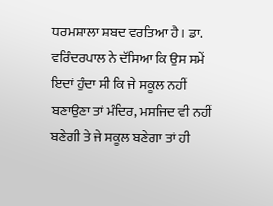ਧਰਮਸ਼ਾਲਾ ਸ਼ਬਦ ਵਰਤਿਆ ਹੈ। ਡਾ. ਵਰਿੰਦਰਪਾਲ ਨੇ ਦੱਸਿਆ ਕਿ ਉਸ ਸਮੇਂ ਇਦਾਂ ਹੁੰਦਾ ਸੀ ਕਿ ਜੇ ਸਕੂਲ ਨਹੀਂ ਬਣਾਉਣਾ ਤਾਂ ਮੰਦਿਰ, ਮਸਜਿਦ ਵੀ ਨਹੀਂ ਬਣੇਗੀ ਤੇ ਜੇ ਸਕੂਲ ਬਣੇਗਾ ਤਾਂ ਹੀ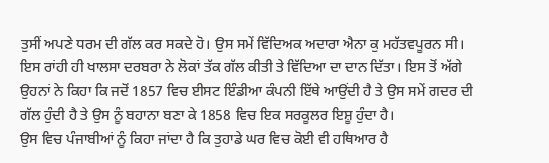ਤੁਸੀਂ ਅਪਣੇ ਧਰਮ ਦੀ ਗੱਲ ਕਰ ਸਕਦੇ ਹੋ। ਉਸ ਸਮੇਂ ਵਿੱਦਿਅਕ ਅਦਾਰਾ ਐਨਾ ਕੁ ਮਹੱਤਵਪੂਰਨ ਸੀ। ਇਸ ਰਾਂਹੀ ਹੀ ਖਾਲਸਾ ਦਰਬਰਾ ਨੇ ਲੋਕਾਂ ਤੱਕ ਗੱਲ ਕੀਤੀ ਤੇ ਵਿੱਦਿਆ ਦਾ ਦਾਨ ਦਿੱਤਾ। ਇਸ ਤੋਂ ਅੱਗੇ ਉਹਨਾਂ ਨੇ ਕਿਹਾ ਕਿ ਜਦੋਂ 1857 ਵਿਚ ਈਸਟ ਇੰਡੀਆ ਕੰਪਨੀ ਇੱਥੇ ਆਉਂਦੀ ਹੈ ਤੇ ਉਸ ਸਮੇਂ ਗਦਰ ਦੀ ਗੱਲ ਹੁੰਦੀ ਹੈ ਤੇ ਉਸ ਨੂੰ ਬਹਾਨਾ ਬਣਾ ਕੇ 1858 ਵਿਚ ਇਕ ਸਰਕੂਲਰ ਇਸ਼ੂ ਹੁੰਦਾ ਹੈ।
ਉਸ ਵਿਚ ਪੰਜਾਬੀਆਂ ਨੂੰ ਕਿਹਾ ਜਾਂਦਾ ਹੈ ਕਿ ਤੁਹਾਡੇ ਘਰ ਵਿਚ ਕੋਈ ਵੀ ਹਥਿਆਰ ਹੈ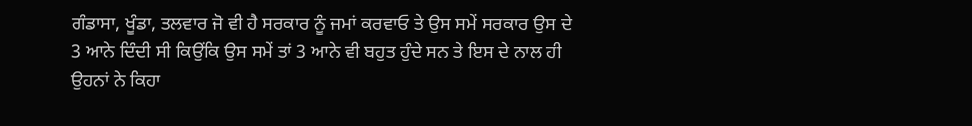ਗੰਡਾਸਾ, ਖੂੰਡਾ, ਤਲਵਾਰ ਜੋ ਵੀ ਹੈ ਸਰਕਾਰ ਨੂੰ ਜਮਾਂ ਕਰਵਾਓ ਤੇ ਉਸ ਸਮੇਂ ਸਰਕਾਰ ਉਸ ਦੇ 3 ਆਨੇ ਦਿੰਦੀ ਸੀ ਕਿਉਂਕਿ ਉਸ ਸਮੇਂ ਤਾਂ 3 ਆਨੇ ਵੀ ਬਹੁਤ ਹੁੰਦੇ ਸਨ ਤੇ ਇਸ ਦੇ ਨਾਲ ਹੀ ਉਹਨਾਂ ਨੇ ਕਿਹਾ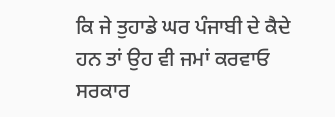ਕਿ ਜੇ ਤੁਹਾਡੇ ਘਰ ਪੰਜਾਬੀ ਦੇ ਕੈਦੇ ਹਨ ਤਾਂ ਉਹ ਵੀ ਜਮਾਂ ਕਰਵਾਓ ਸਰਕਾਰ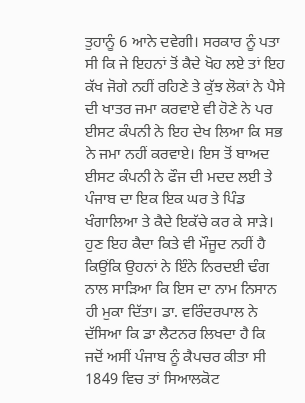ਤੁਹਾਨੂੰ 6 ਆਨੇ ਦਵੇਗੀ। ਸਰਕਾਰ ਨੂੰ ਪਤਾ ਸੀ ਕਿ ਜੇ ਇਹਨਾਂ ਤੋਂ ਕੈਦੇ ਖੋਹ ਲਏ ਤਾਂ ਇਹ ਕੱਖ ਜੋਗੇ ਨਹੀਂ ਰਹਿਣੇ ਤੇ ਕੁੱਝ ਲੋਕਾਂ ਨੇ ਪੈਸੇ ਦੀ ਖਾਤਰ ਜਮਾ ਕਰਵਾਏ ਵੀ ਹੋਣੇ ਨੇ ਪਰ ਈਸਟ ਕੰਪਨੀ ਨੇ ਇਹ ਦੇਖ ਲਿਆ ਕਿ ਸਭ ਨੇ ਜਮਾ ਨਹੀਂ ਕਰਵਾਏ। ਇਸ ਤੋਂ ਬਾਅਦ ਈਸਟ ਕੰਪਨੀ ਨੇ ਫੌਜ ਦੀ ਮਦਦ ਲਈ ਤੇ ਪੰਜਾਬ ਦਾ ਇਕ ਇਕ ਘਰ ਤੇ ਪਿੰਡ ਖੰਗਾਲਿਆ ਤੇ ਕੈਦੇ ਇਕੱਚੇ ਕਰ ਕੇ ਸਾੜੇ।
ਹੁਣ ਇਹ ਕੈਦਾ ਕਿਤੇ ਵੀ ਮੌਜੂਦ ਨਹੀਂ ਹੈ ਕਿਉਂਕਿ ਉਹਨਾਂ ਨੇ ਇੰਨੇ ਨਿਰਦਈ ਢੰਗ ਨਾਲ ਸਾੜਿਆ ਕਿ ਇਸ ਦਾ ਨਾਮ ਨਿਸਾਨ ਹੀ ਮੁਕਾ ਦਿੱਤਾ। ਡਾ. ਵਰਿੰਦਰਪਾਲ ਨੇ ਦੱਸਿਆ ਕਿ ਡਾ ਲੈਟਨਰ ਲਿਖਦਾ ਹੈ ਕਿ ਜਦੋਂ ਅਸੀਂ ਪੰਜਾਬ ਨੂੰ ਕੈਪਚਰ ਕੀਤਾ ਸੀ 1849 ਵਿਚ ਤਾਂ ਸਿਆਲਕੋਟ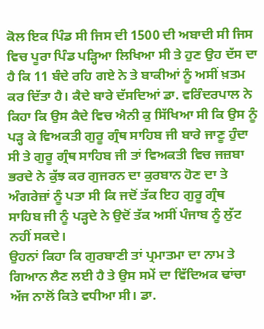ਕੋਲ ਇਕ ਪਿੰਡ ਸੀ ਜਿਸ ਦੀ 1500 ਦੀ ਅਬਾਦੀ ਸੀ ਜਿਸ ਵਿਚ ਪੂਰਾ ਪਿੰਡ ਪੜ੍ਹਿਆ ਲਿਖਿਆ ਸੀ ਤੇ ਹੁਣ ਉਹ ਦੱਸ ਦਾ ਹੈ ਕਿ 11 ਬੰਦੇ ਰਹਿ ਗਏ ਨੇ ਤੇ ਬਾਕੀਆਂ ਨੂੰ ਅਸੀਂ ਖ਼ਤਮ ਕਰ ਦਿੱਤਾ ਹੈ। ਕੈਦੇ ਬਾਰੇ ਦੱਸਦਿਆਂ ਡਾ. ਵਰਿੰਦਰਪਾਲ ਨੇ ਕਿਹਾ ਕਿ ਉਸ ਕੈਦੇ ਵਿਚ ਐਨੀ ਕੁ ਸਿੱਖਿਆ ਸੀ ਕਿ ਉਸ ਨੂੰ ਪੜ੍ਹ ਕੇ ਵਿਅਕਤੀ ਗੁਰੂ ਗ੍ਰੰਥ ਸਾਹਿਬ ਜੀ ਬਾਰੇ ਜਾਣੂ ਹੁੰਦਾ ਸੀ ਤੇ ਗੁਰੂ ਗ੍ਰੰਥ ਸਾਹਿਬ ਜੀ ਤਾਂ ਵਿਅਕਤੀ ਵਿਚ ਜਜ਼ਬਾ ਭਰਦੇ ਨੇ ਕੁੱਝ ਕਰ ਗੁਜਰਨ ਦਾ ਕੁਰਬਾਨ ਹੋਣ ਦਾ ਤੇ ਅੰਗਰੇਜ਼ਾਂ ਨੂੰ ਪਤਾ ਸੀ ਕਿ ਜਦੋਂ ਤੱਕ ਇਹ ਗੁਰੂ ਗ੍ਰੰਥ ਸਾਹਿਬ ਜੀ ਨੂੰ ਪੜ੍ਹਦੇ ਨੇ ਉਦੋਂ ਤੱਕ ਅਸੀਂ ਪੰਜਾਬ ਨੂੰ ਲੁੱਟ ਨਹੀਂ ਸਕਦੇ।
ਉਹਨਾਂ ਕਿਹਾ ਕਿ ਗੁਰਬਾਣੀ ਤਾਂ ਪ੍ਰਮਾਤਮਾ ਦਾ ਨਾਮ ਤੇ ਗਿਆਨ ਲੈਣ ਲਈ ਹੈ ਤੇ ਉਸ ਸਮੇਂ ਦਾ ਵਿੱਦਿਅਕ ਢਾਂਚਾ ਅੱਜ ਨਾਲੋਂ ਕਿਤੇ ਵਧੀਆ ਸੀ। ਡਾ.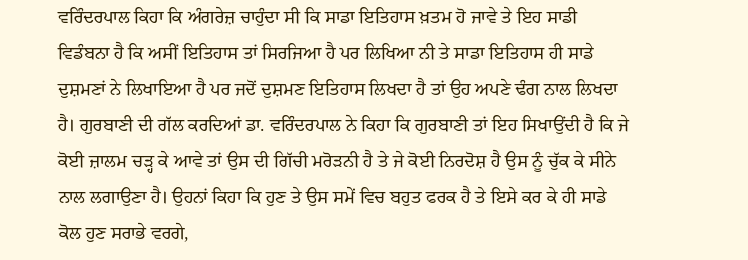ਵਰਿੰਦਰਪਾਲ ਕਿਹਾ ਕਿ ਅੰਗਰੇਜ਼ ਚਾਹੁੰਦਾ ਸੀ ਕਿ ਸਾਡਾ ਇਤਿਹਾਸ ਖ਼ਤਮ ਹੋ ਜਾਵੇ ਤੇ ਇਹ ਸਾਡੀ ਵਿਡੰਬਨਾ ਹੈ ਕਿ ਅਸੀਂ ਇਤਿਹਾਸ ਤਾਂ ਸਿਰਜਿਆ ਹੈ ਪਰ ਲਿਖਿਆ ਨੀ ਤੇ ਸਾਡਾ ਇਤਿਹਾਸ ਹੀ ਸਾਡੇ ਦੁਸ਼ਮਣਾਂ ਨੇ ਲਿਖਾਇਆ ਹੈ ਪਰ ਜਦੋਂ ਦੁਸ਼ਮਣ ਇਤਿਹਾਸ ਲਿਖਦਾ ਹੈ ਤਾਂ ਉਹ ਅਪਣੇ ਢੰਗ ਨਾਲ ਲਿਖਦਾ ਹੈ। ਗੁਰਬਾਣੀ ਦੀ ਗੱਲ ਕਰਦਿਆਂ ਡਾ. ਵਰਿੰਦਰਪਾਲ ਨੇ ਕਿਹਾ ਕਿ ਗੁਰਬਾਣੀ ਤਾਂ ਇਹ ਸਿਖਾਉਂਦੀ ਹੈ ਕਿ ਜੇ ਕੋਈ ਜ਼ਾਲਮ ਚੜ੍ਹ ਕੇ ਆਵੇ ਤਾਂ ਉਸ ਦੀ ਗਿੱਚੀ ਮਰੋੜਨੀ ਹੈ ਤੇ ਜੇ ਕੋਈ ਨਿਰਦੋਸ਼ ਹੈ ਉਸ ਨੂੰ ਚੁੱਕ ਕੇ ਸੀਨੇ ਨਾਲ ਲਗਾਉਣਾ ਹੈ। ਉਹਨਾਂ ਕਿਹਾ ਕਿ ਹੁਣ ਤੇ ਉਸ ਸਮੇਂ ਵਿਚ ਬਹੁਤ ਫਰਕ ਹੈ ਤੇ ਇਸੇ ਕਰ ਕੇ ਹੀ ਸਾਡੇ ਕੋਲ ਹੁਣ ਸਰਾਭੇ ਵਰਗੇ,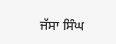ਜੱਸਾ ਸਿੰਘ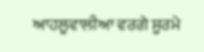ਆਹਲੂਵਾਲੀਆ ਵਰਗੇ ਸੂਰਮੇ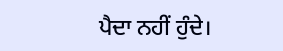ਪੈਦਾ ਨਹੀਂ ਹੁੰਦੇ।